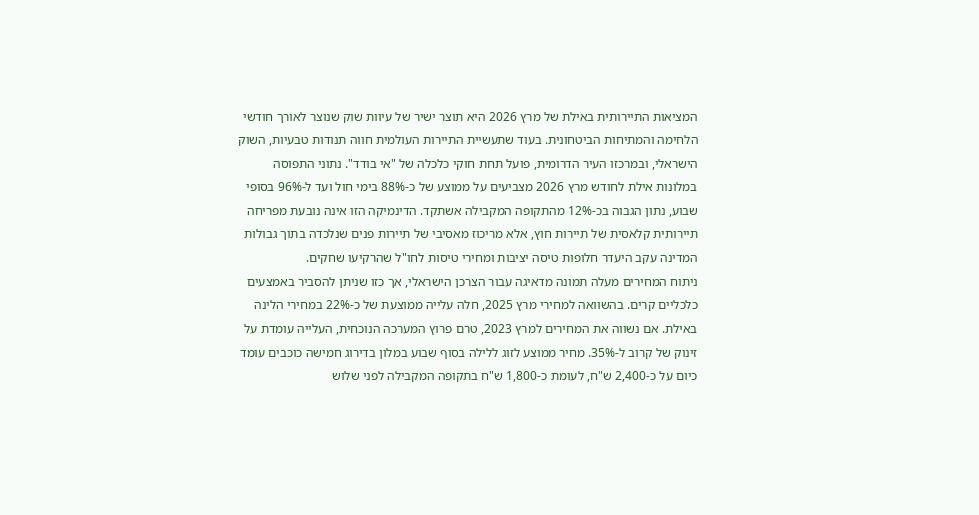המציאות התיירותית באילת של מרץ 2026 היא תוצר ישיר של עיוות שוק שנוצר לאורך חודשי הלחימה והמתיחות הביטחונית. בעוד שתעשיית התיירות העולמית חווה תנודות טבעיות, השוק הישראלי, ובמרכזו העיר הדרומית, פועל תחת חוקי כלכלה של "אי בודד". נתוני התפוסה במלונות אילת לחודש מרץ 2026 מצביעים על ממוצע של כ-88% בימי חול ועד ל-96% בסופי שבוע, נתון הגבוה בכ-12% מהתקופה המקבילה אשתקד. הדינמיקה הזו אינה נובעת מפריחה תיירותית קלאסית של תיירות חוץ, אלא מריכוז מאסיבי של תיירות פנים שנלכדה בתוך גבולות המדינה עקב היעדר חלופות טיסה יציבות ומחירי טיסות לחו"ל שהרקיעו שחקים.
ניתוח המחירים מעלה תמונה מדאיגה עבור הצרכן הישראלי, אך כזו שניתן להסביר באמצעים כלכליים קרים. בהשוואה למחירי מרץ 2025, חלה עלייה ממוצעת של כ-22% במחירי הלינה באילת. אם נשווה את המחירים למרץ 2023, טרם פרוץ המערכה הנוכחית, העלייה עומדת על זינוק של קרוב ל-35%. מחיר ממוצע לזוג ללילה בסוף שבוע במלון בדירוג חמישה כוכבים עומד כיום על כ-2,400 ש"ח, לעומת כ-1,800 ש"ח בתקופה המקבילה לפני שלוש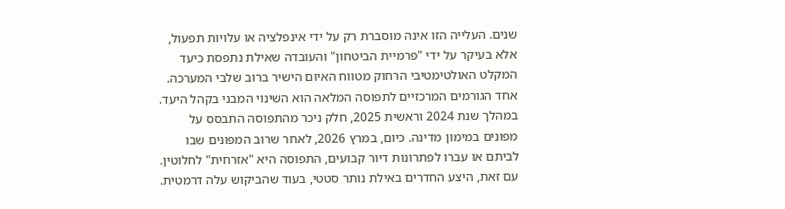שנים. העלייה הזו אינה מוסברת רק על ידי אינפלציה או עלויות תפעול, אלא בעיקר על ידי "פרמיית הביטחון" והעובדה שאילת נתפסת כיעד המקלט האולטימטיבי הרחוק מטווח האיום הישיר ברוב שלבי המערכה.
אחד הגורמים המרכזיים לתפוסה המלאה הוא השינוי המבני בקהל היעד. במהלך שנת 2024 וראשית 2025, חלק ניכר מהתפוסה התבסס על מפונים במימון מדינה. כיום, במרץ 2026, לאחר שרוב המפונים שבו לביתם או עברו לפתרונות דיור קבועים, התפוסה היא "אזרחית" לחלוטין. עם זאת, היצע החדרים באילת נותר סטטי, בעוד שהביקוש עלה דרמטית.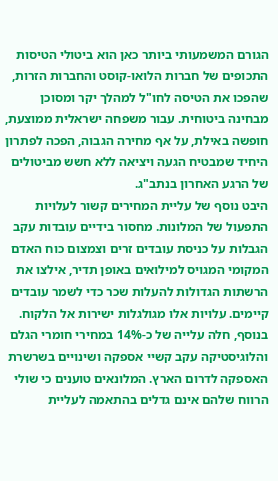הגורם המשמעותי ביותר כאן הוא ביטולי הטיסות התכופים של חברות הלואו-קוסט והחברות הזרות, שהפכו את הטיסה לחו"ל למהלך יקר ומסוכן מבחינה ביטוחית. עבור משפחה ישראלית ממוצעת, חופשה באילת, על אף מחירה הגבוה, הפכה לפתרון היחיד שמבטיח הגעה ויציאה ללא חשש מביטולים של הרגע האחרון בנתב"ג.
היבט נוסף של עליית המחירים קשור לעלויות התפעול של המלונות. מחסור בידיים עובדות עקב הגבלות על כניסת עובדים זרים וצמצום כוח האדם המקומי המגויס למילואים באופן תדיר, אילצו את הרשתות הגדולות להעלות שכר כדי לשמר עובדים קיימים. עלויות אלו מגולגלות ישירות אל הלקוח. בנוסף, חלה עלייה של כ-14% במחירי חומרי הגלם והלוגיסטיקה עקב קשיי אספקה ושינויים בשרשרת האספקה לדרום הארץ. המלונאים טוענים כי שולי הרווח שלהם אינם גדלים בהתאמה לעליית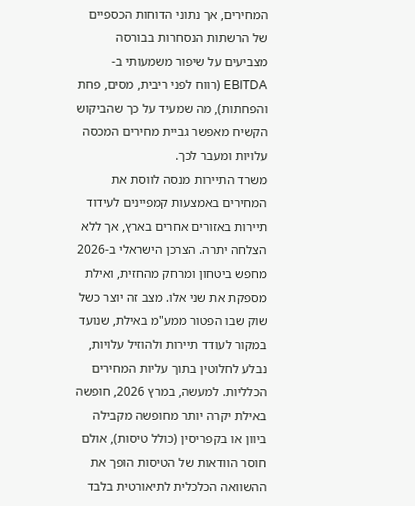המחירים, אך נתוני הדוחות הכספיים של הרשתות הנסחרות בבורסה מצביעים על שיפור משמעותי ב-EBITDA (רווח לפני ריבית, מסים, פחת והפחתות), מה שמעיד על כך שהביקוש הקשיח מאפשר גביית מחירים המכסה עלויות ומעבר לכך.
משרד התיירות מנסה לווסת את המחירים באמצעות קמפיינים לעידוד תיירות באזורים אחרים בארץ, אך ללא הצלחה יתרה. הצרכן הישראלי ב-2026 מחפש ביטחון ומרחק מהחזית, ואילת מספקת את שני אלו. מצב זה יוצר כשל שוק שבו הפטור ממע"מ באילת, שנועד במקור לעודד תיירות ולהוזיל עלויות, נבלע לחלוטין בתוך עליות המחירים הכלליות. למעשה, במרץ 2026, חופשה באילת יקרה יותר מחופשה מקבילה ביוון או בקפריסין (כולל טיסות), אולם חוסר הוודאות של הטיסות הופך את ההשוואה הכלכלית לתיאורטית בלבד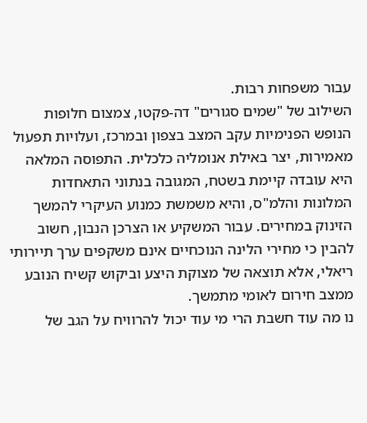עבור משפחות רבות.
השילוב של "שמים סגורים" דה-פקטו, צמצום חלופות הנופש הפנימיות עקב המצב בצפון ובמרכז, ועלויות תפעול מאמירות, יצר באילת אנומליה כלכלית. התפוסה המלאה היא עובדה קיימת בשטח, המגובה בנתוני התאחדות המלונות והלמ"ס, והיא משמשת כמנוע העיקרי להמשך הזינוק במחירים. עבור המשקיע או הצרכן הנבון, חשוב להבין כי מחירי הלינה הנוכחיים אינם משקפים ערך תיירותי ריאלי, אלא תוצאה של מצוקת היצע וביקוש קשיח הנובע ממצב חירום לאומי מתמשך.
נו מה עוד חשבת הרי מי עוד יכול להרוויח על הגב של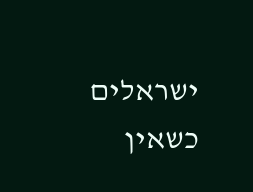ישראלים כשאין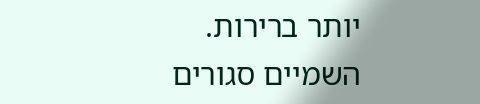יותר ברירות. השמיים סגורים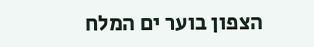הצפון בוער ים המלח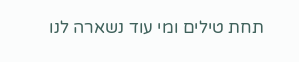תחת טילים ומי עוד נשארה לנו